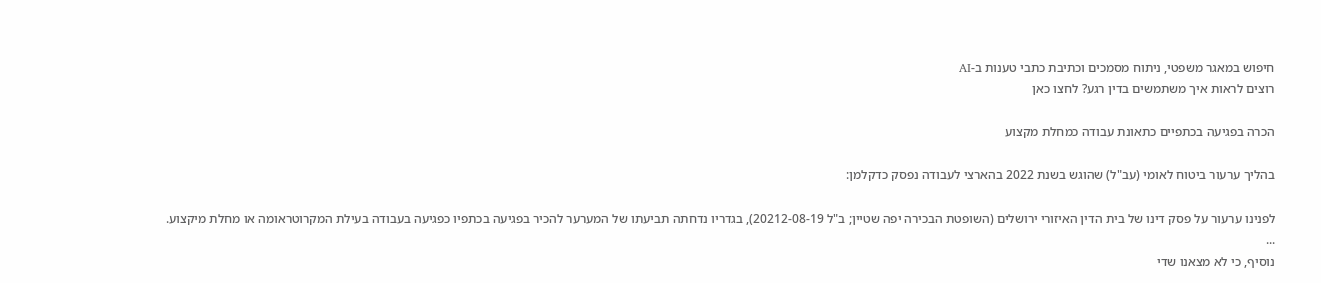חיפוש במאגר משפטי, ניתוח מסמכים וכתיבת כתבי טענות ב-AI
רוצים לראות איך משתמשים בדין רגע? לחצו כאן

הכרה בפגיעה בכתפיים כתאונת עבודה כמחלת מקצוע

בהליך ערעור ביטוח לאומי (עב"ל) שהוגש בשנת 2022 בהארצי לעבודה נפסק כדקלמן:

לפנינו ערעור על פסק דינו של בית הדין האיזורי ירושלים (השופטת הבכירה יפה שטיין; ב"ל 20212-08-19), בגדריו נדחתה תביעתו של המערער להכיר בפגיעה בכתפיו כפגיעה בעבודה בעילת המקרוטראומה או מחלת מיקצוע.
...
נוסיף, כי לא מצאנו שדי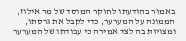באמור בהודעתו לחוקר המוסד של מר אילוז, הממונה על המערער, כדי לקבל את גרסתו, ומצויות בה לצד אמירה כי עבודתו של המערער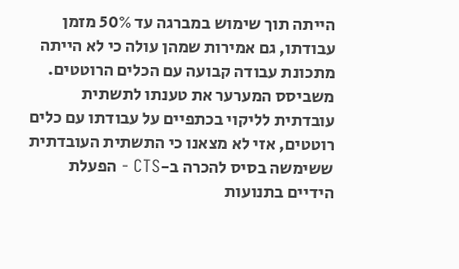הייתה תוך שימוש במברגה עד 50% מזמן עבודתו, גם אמירות שמהן עולה כי לא הייתה מתכונת עבודה קבועה עם הכלים הרוטטים.
משביסס המערער את טענתו לתשתית עובדתית לליקוי בכתפיים על עבודתו עם כלים רוטטים, אזי לא מצאנו כי התשתית העובדתית ששימשה בסיס להכרה ב-CTS - הפעלת הידיים בתנועות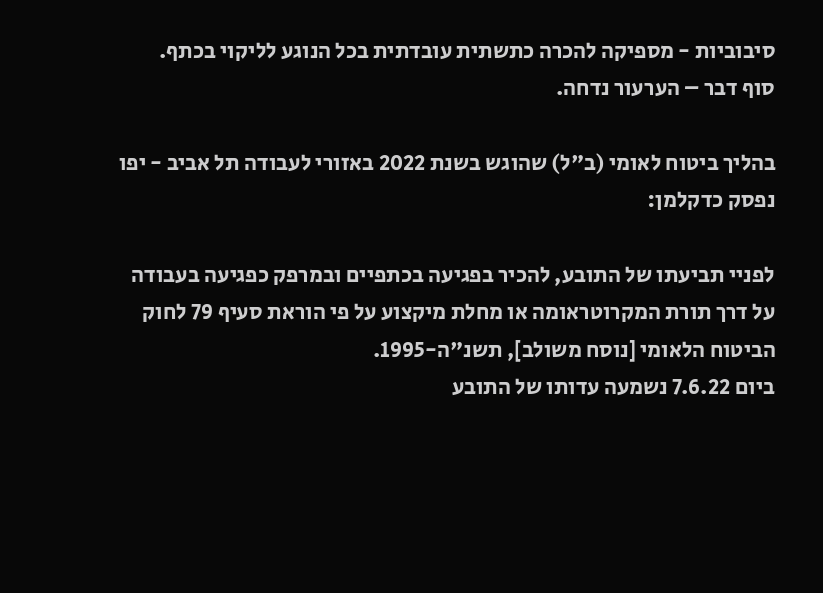סיבוביות - מספיקה להכרה כתשתית עובדתית בכל הנוגע לליקוי בכתף.
סוף דבר – הערעור נדחה.

בהליך ביטוח לאומי (ב"ל) שהוגש בשנת 2022 באזורי לעבודה תל אביב - יפו נפסק כדקלמן:

לפניי תביעתו של התובע, להכיר בפגיעה בכתפיים ובמרפק כפגיעה בעבודה על דרך תורת המקרוטראומה או מחלת מיקצוע על פי הוראת סעיף 79 לחוק הביטוח הלאומי [נוסח משולב], תשנ"ה-1995.
ביום 7.6.22 נשמעה עדותו של התובע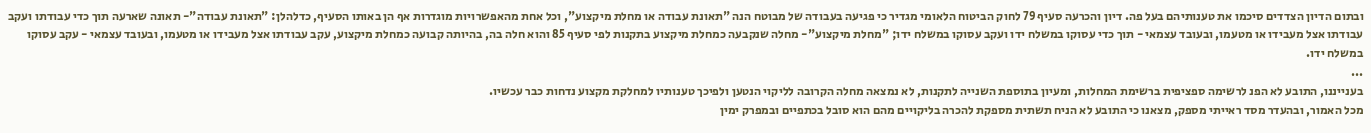ובתום הדיון הצדדים סיכמו את טענותיהם בעל פה. דיון והכרעה סעיף 79 לחוק הביטוח הלאומי מגדיר כי פגיעה בעבודה של מבוטח הנה "תאונת עבודה או מחלת מיקצוע", וכל אחת מהאפשרויות מוגדרות אף הן באותו הסעיף, כדלהלן: "תאונת עבודה"- תאונה שארעה תוך כדי עבודתו ועקב עבודתו אצל מעבידו או מטעמו, ובעובד עצמאי - תוך כדי עסוקו במשלח ידו ועקב עסוקו במשלח ידו; "מחלת מיקצוע"- מחלה שנקבעה כמחלת מיקצוע בתקנות לפי סעיף 85 והוא חלה בה, בהיותה קבועה כמחלת מיקצוע, עקב עבודתו אצל מעבידו או מטעמו, ובעובד עצמאי - עקב עסוקו במשלח ידו.
...
בענייננו, התובע לא הפנ לרשימה ספציפית ברשימת המחלות, ומעיון בתוספת השנייה לתקנות, לא נמצאה מחלה הקרובה לליקוי הנטען ולפיכך טענותיו למחלקת מקצוע נדחות כבר עכשיו.
מכל האמור, ובהעדר מסד ראייתי מספק, מצאנו כי התובע לא הניח תשתית מספקת להכרה בליקויים מהם הוא סובל בכתפיים ובמפרק ימין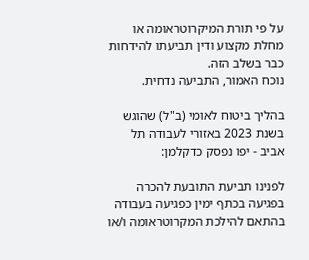על פי תורת המיקרוטראומה או מחלת מקצוע ודין תביעתו להידחות כבר בשלב הזה.
נוכח האמור, התביעה נדחית.

בהליך ביטוח לאומי (ב"ל) שהוגש בשנת 2023 באזורי לעבודה תל אביב - יפו נפסק כדקלמן:

לפנינו תביעת התובעת להכרה בפגיעה בכתף ימין כפגיעה בעבודה בהתאם להילכת המקרוטראומה ו/או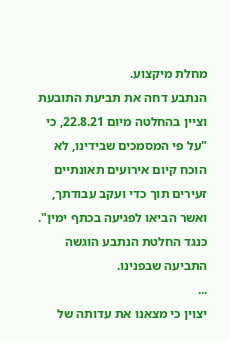מחלת מיקצוע.
הנתבע דחה את תביעת התובעת וציין בהחלטה מיום 22.8.21, כי "על פי המסמכים שבידינו, לא הוכח קיום אירועים תאונתיים זעירים תוך כדי ועקב עבודתך, ואשר הביאו לפגיעה בכתף ימין". כנגד החלטת הנתבע הוגשה התביעה שבפנינו.
...
יצוין כי מצאנו את עדותה של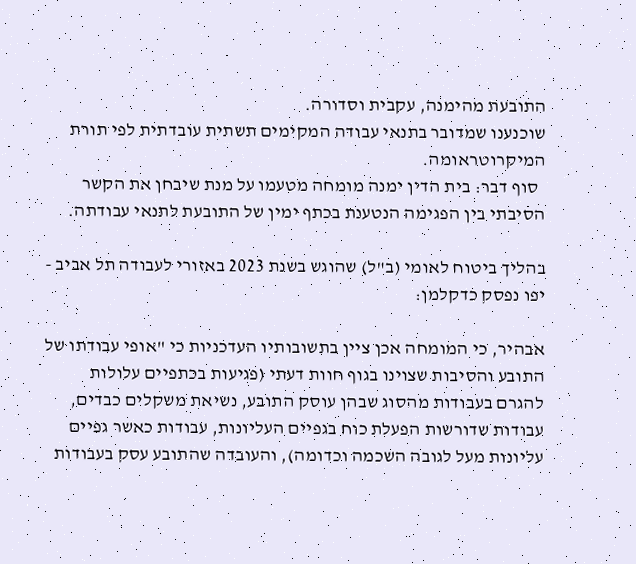התובעת מהימנה, עקבית וסדורה.
שוכנענו שמדובר בתנאי עבודה המקימים תשתית עובדתית לפי תורת המיקרוטראומה.
  סוף דבר: בית הדין ימנה מומחה מטעמו על מנת שיבחן את הקשר הסיבתי בין הפגימה הנטענת בכתף ימין של התובעת לתנאי עבודתה.

בהליך ביטוח לאומי (ב"ל) שהוגש בשנת 2023 באזורי לעבודה תל אביב - יפו נפסק כדקלמן:

אבהיר, כי המומחה אכן ציין בתשובותיו העדכניות כי "אופי עבודתו של התובע והסיבות שצוינו בגוף חוות דעתי (פגיעות בכתפיים עלולות להגרם בעבודות מהסוג שבהן עוסק התובע, נשיאת משקלים כבדים, עבודות שדורשות הפעלת כוח בגפיים העליונות, עבודות כאשר גפיים עליונות מעל לגובה השכמה וכדומה), והעובדה שהתובע עסק בעבודות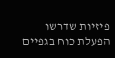פיזיות שדרשו הפעלת כוח בגפיים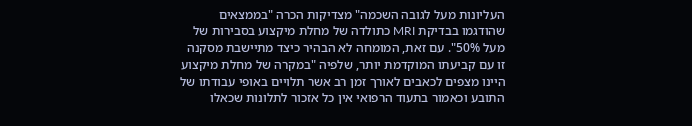העליונות מעל לגובה השכמה" מצדיקות הכרה "בממצאים שהודגמו בבדיקת MRI כתולדה של מחלת מיקצוע בסבירות של מעל 50%". עם זאת, המומחה לא הבהיר כיצד מתיישבת מסקנה זו עם קביעתו המוקדמת יותר, שלפיה "במקרה של מחלת מיקצוע היינו מצפים לכאבים לאורך זמן רב אשר תלויים באופי עבודתו של התובע וכאמור בתעוד הרפואי אין כל אזכור לתלונות שכאלו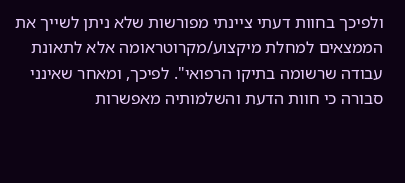ולפיכך בחוות דעתי ציינתי מפורשות שלא ניתן לשייך את הממצאים למחלת מיקצוע/מקרוטראומה אלא לתאונת עבודה שרשומה בתיקו הרפואי". לפיכך, ומאחר שאינני סבורה כי חוות הדעת והשלמותיה מאפשרות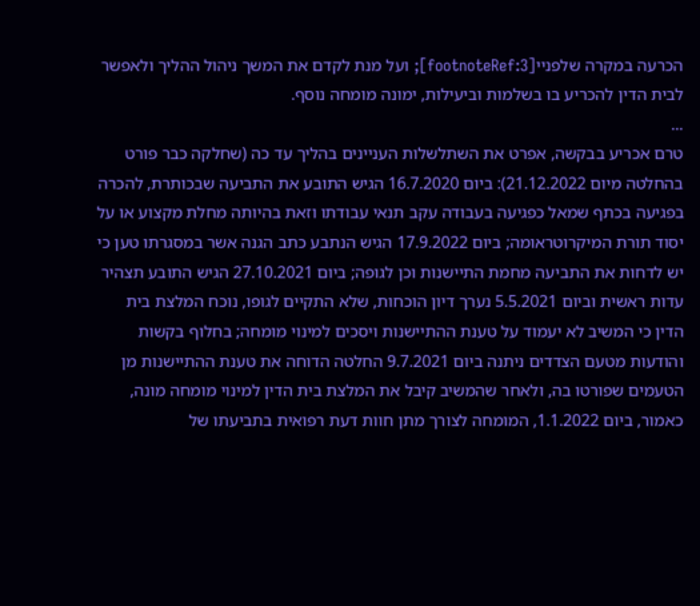הכרעה במקרה שלפניי[footnoteRef:3]; ועל מנת לקדם את המשך ניהול ההליך ולאפשר לבית הדין להכריע בו בשלמות וביעילות, ימונה מומחה נוסף.
...
טרם אכריע בבקשה, אפרט את השתלשלות העניינים בהליך עד כה (שחלקה כבר פורט בהחלטה מיום 21.12.2022): ביום 16.7.2020 הגיש התובע את התביעה שבכותרת, להכרה בפגיעה בכתף שמאל כפגיעה בעבודה עקב תנאי עבודתו וזאת בהיותה מחלת מקצוע או על יסוד תורת המיקרוטראומה; ביום 17.9.2022 הגיש הנתבע כתב הגנה אשר במסגרתו טען כי יש לדחות את התביעה מחמת התיישנות וכן לגופה; ביום 27.10.2021 הגיש התובע תצהיר עדות ראשית וביום 5.5.2021 נערך דיון הוכחות, שלא התקיים לגופו, נוכח המלצת בית הדין כי המשיב לא יעמוד על טענת ההתיישנות ויסכים למינוי מומחה; בחלוף בקשות והודעות מטעם הצדדים ניתנה ביום 9.7.2021 החלטה הדוחה את טענת ההתיישנות מן הטעמים שפורטו בה, ולאחר שהמשיב קיבל את המלצת בית הדין למינוי מומחה מונה, כאמור, ביום 1.1.2022, המומחה לצורך מתן חוות דעת רפואית בתביעתו של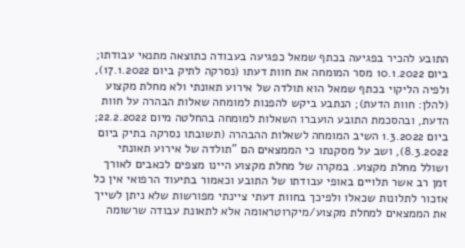התובע להכיר בפגיעה בכתף שמאל כפגיעה בעבודה כתוצאה מתנאי עבודתו; ביום 10.1.2022 מסר המומחה את חוות דעתו (נסרקה לתיק ביום 17.1.2022), ולפיה הליקוי בכתף שמאל הוא תולדה של אירוע תאונתי ולא מחלת מקצוע (להלן: חוות הדעת); הנתבע ביקש להפנות למומחה שאלות הבהרה על חוות הדעת, ובהסכמת התובע הועברו השאלות למומחה בהחלטה מיום 22.2.2022; ביום 1.3.2022 השיב המומחה לשאלות ההבהרה (תשובתו נסרקה בתיק ביום 8.3.2022), ושב על מסקנתו כי הממצאים הם "תולדה של אירוע תאונתי ושולל מחלת מקצוע. במקרה של מחלת מקצוע היינו מצפים לכאבים לאורך זמן רב אשר תלויים באופי עבודתו של התובע וכאמור בתיעוד הרפואי אין כל אזכור לתלונות שכאלו ולפיכך בחוות דעתי ציינתי מפורשות שלא ניתן לשייך את הממצאים למחלת מקצוע/מיקרוטראומה אלא לתאונת עבודה שרשומה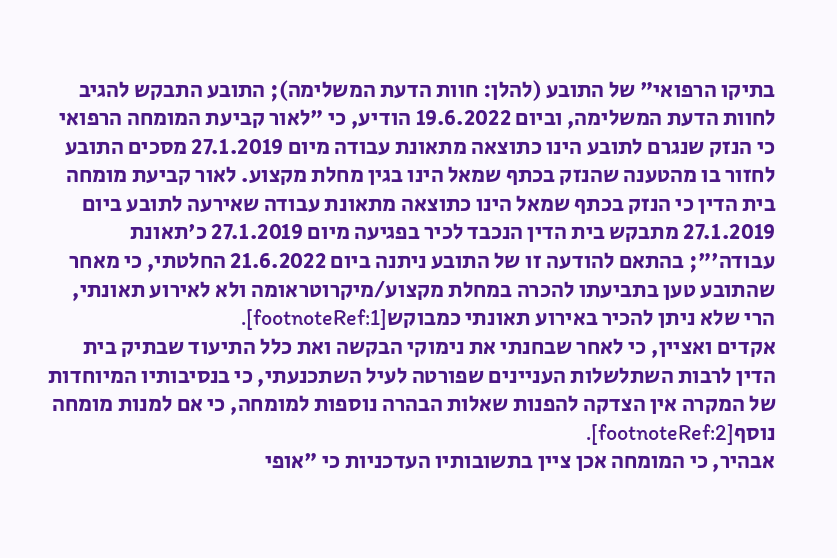בתיקו הרפואי" של התובע (להלן: חוות הדעת המשלימה); התובע התבקש להגיב לחוות הדעת המשלימה, וביום 19.6.2022 הודיע, כי "לאור קביעת המומחה הרפואי כי הנזק שנגרם לתובע הינו כתוצאה מתאונת עבודה מיום 27.1.2019 מסכים התובע לחזור בו מהטענה שהנזק בכתף שמאל הינו בגין מחלת מקצוע. לאור קביעת מומחה בית הדין כי הנזק בכתף שמאל הינו כתוצאה מתאונת עבודה שאירעה לתובע ביום 27.1.2019 מתבקש בית הדין הנכבד לכיר בפגיעה מיום 27.1.2019 כ'תאונת עבודה'"; בהתאם להודעה זו של התובע ניתנה ביום 21.6.2022 החלטתי, כי מאחר שהתובע טען בתביעתו להכרה במחלת מקצוע/מיקרוטראומה ולא לאירוע תאונתי, הרי שלא ניתן להכיר באירוע תאונתי כמבוקש[footnoteRef:1].
אקדים ואציין, כי לאחר שבחנתי את נימוקי הבקשה ואת כלל התיעוד שבתיק בית הדין לרבות השתלשלות העניינים שפורטה לעיל השתכנעתי, כי בנסיבותיו המיוחדות של המקרה אין הצדקה להפנות שאלות הבהרה נוספות למומחה, כי אם למנות מומחה נוסף[footnoteRef:2].
אבהיר, כי המומחה אכן ציין בתשובותיו העדכניות כי "אופי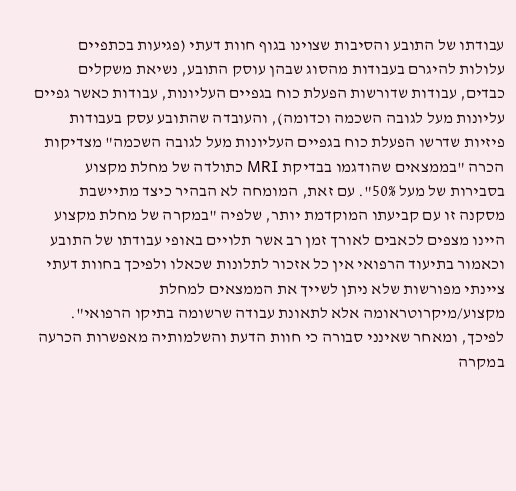עבודתו של התובע והסיבות שצוינו בגוף חוות דעתי (פגיעות בכתפיים עלולות להיגרם בעבודות מהסוג שבהן עוסק התובע, נשיאת משקלים כבדים, עבודות שדורשות הפעלת כוח בגפיים העליונות, עבודות כאשר גפיים עליונות מעל לגובה השכמה וכדומה), והעובדה שהתובע עסק בעבודות פיזיות שדרשו הפעלת כוח בגפיים העליונות מעל לגובה השכמה" מצדיקות הכרה "בממצאים שהודגמו בבדיקת MRI כתולדה של מחלת מקצוע בסבירות של מעל 50%". עם זאת, המומחה לא הבהיר כיצד מתיישבת מסקנה זו עם קביעתו המוקדמת יותר, שלפיה "במקרה של מחלת מקצוע היינו מצפים לכאבים לאורך זמן רב אשר תלויים באופי עבודתו של התובע וכאמור בתיעוד הרפואי אין כל אזכור לתלונות שכאלו ולפיכך בחוות דעתי ציינתי מפורשות שלא ניתן לשייך את הממצאים למחלת מקצוע/מיקרוטראומה אלא לתאונת עבודה שרשומה בתיקו הרפואי". לפיכך, ומאחר שאינני סבורה כי חוות הדעת והשלמותיה מאפשרות הכרעה במקרה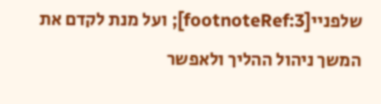שלפניי[footnoteRef:3]; ועל מנת לקדם את המשך ניהול ההליך ולאפשר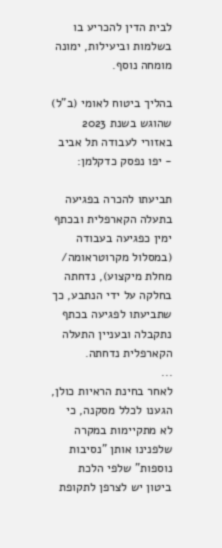לבית הדין להכריע בו בשלמות וביעילות, ימונה מומחה נוסף.

בהליך ביטוח לאומי (ב"ל) שהוגש בשנת 2023 באזורי לעבודה תל אביב - יפו נפסק כדקלמן:

תביעתו להכרה בפגיעה בתעלה הקארפלית ובכתף ימין כפגיעה בעבודה (במסלול מקרוטראומה/ מחלת מיקצוע), נדחתה בחלקה על ידי הנתבע, כך שתביעתו לפגיעה בכתף נתקבלה ובעניין התעלה הקארפלית נדחתה.
...
לאחר בחינת הראיות כולן, הגענו לכלל מסקנה, כי לא מתקיימות במקרה שלפנינו אותן "נסיבות נוספות" שלפי הלכת ביטון יש לצרפן לתקופת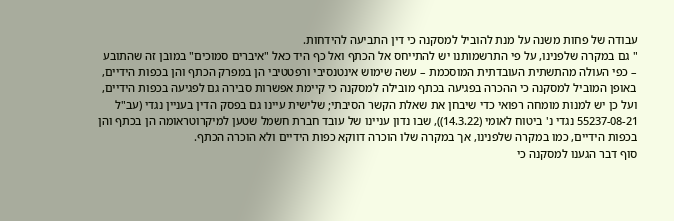עבודה של פחות משנה על מנת להוביל למסקנה כי דין התביעה להידחות.
" גם במקרה שלפנינו, על פי התרשמותנו יש להתייחס אל הכתף ואל כף היד כאל "איברים סמוכים" במובן זה שהתובע – כפי העולה מהתשתית העובדתית המוסכמת – עשה שימוש אינטנסיבי ורפטטיבי הן במפרק הכתף והן בכפות הידיים, באופן המוביל למסקנה כי ההכרה בפגיעה בכתף מובילה למסקנה כי קיימת אפשרות סבירה גם לפגיעה בכפות הידיים, ועל כן יש למנות מומחה רפואי כדי שיבחן את שאלת הקשר הסיבתי; שלישית עיינו גם בפסק הדין בעניין נגדי (עב"ל 55237-08-21 נגדי נ' ביטוח לאומי (14.3.22)), שבו נדון עניינו של עובד חברת חשמל שטען למיקרוטראומה הן בכתף והן בכפות הידיים, כמו במקרה שלפנינו, אך במקרה שלו הוכרה דווקא כפות הידיים ולא הוכרה הכתף.
סוף דבר הגענו למסקנה כי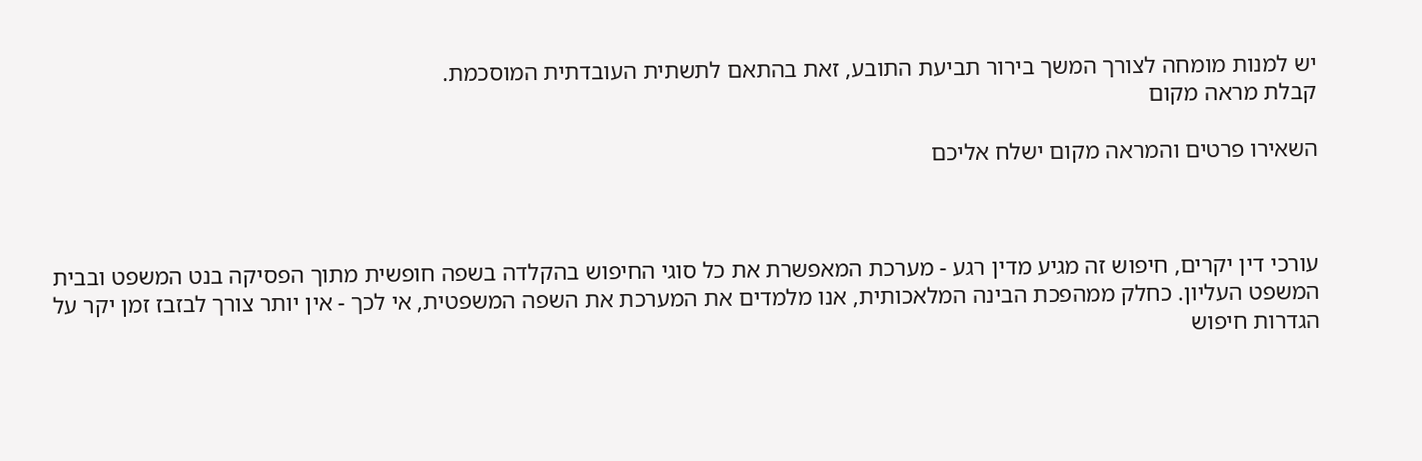יש למנות מומחה לצורך המשך בירור תביעת התובע, זאת בהתאם לתשתית העובדתית המוסכמת.
קבלת מראה מקום

השאירו פרטים והמראה מקום ישלח אליכם



עורכי דין יקרים, חיפוש זה מגיע מדין רגע - מערכת המאפשרת את כל סוגי החיפוש בהקלדה בשפה חופשית מתוך הפסיקה בנט המשפט ובבית המשפט העליון. כחלק ממהפכת הבינה המלאכותית, אנו מלמדים את המערכת את השפה המשפטית, אי לכך - אין יותר צורך לבזבז זמן יקר על הגדרות חיפוש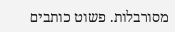מסורבלות. פשוט כותבים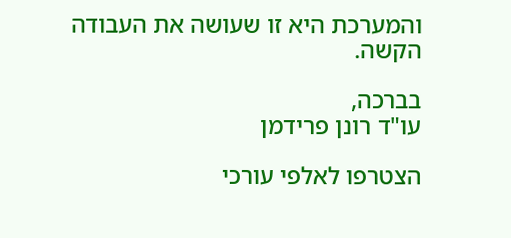והמערכת היא זו שעושה את העבודה הקשה.

בברכה,
עו"ד רונן פרידמן

הצטרפו לאלפי עורכי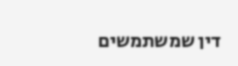דין שמשתמשים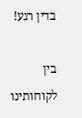בדין רגע!

בין לקוחותינו